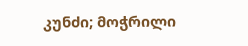კუნძი; მოჭრილი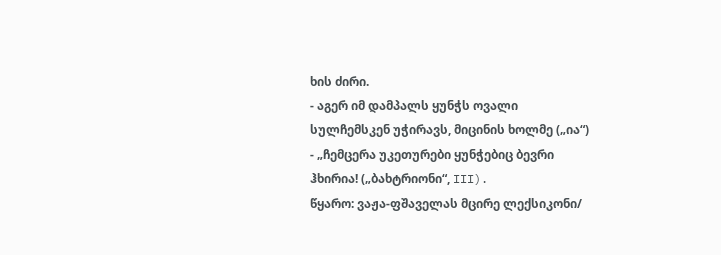ხის ძირი.
- აგერ იმ დამპალს ყუნჭს ოვალი სულჩემსკენ უჭირავს, მიცინის ხოლმე („ია“)
- „ჩემცერა უკეთურები ყუნჭებიც ბევრი ჰხირია! („ბახტრიონი“, III).
წყარო: ვაჟა-ფშაველას მცირე ლექსიკონი/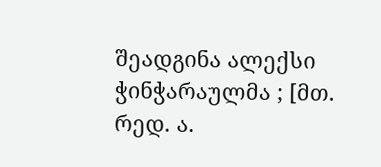შეადგინა ალექსი ჭინჭარაულმა ; [მთ. რედ. ა.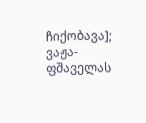ჩიქობავა]; ვაჟა-ფშაველას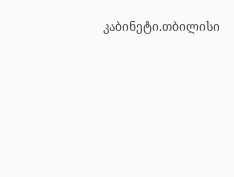კაბინეტი.თბილისი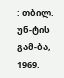: თბილ. უნ-ტის გამ-ბა, 1969.